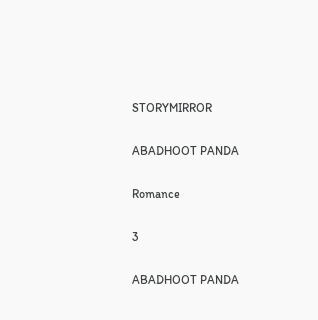STORYMIRROR

ABADHOOT PANDA

Romance

3

ABADHOOT PANDA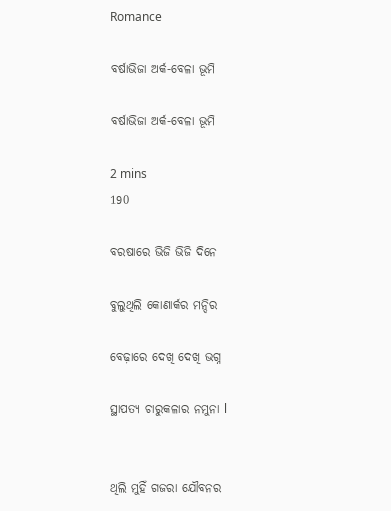Romance

ବର୍ଷାଭିଜା ଅର୍କ-ବେଳା ଭୂମି

ବର୍ଷାଭିଜା ଅର୍କ-ବେଳା ଭୂମି

2 mins
190

ବରଷାରେ ଭିଜି ଭିଜି ଦିନେ

ବୁଲୁଥିଲି କୋଣାର୍କର ମନ୍ଦିର

ବେଢ଼ାରେ ଦେଖି ଦେଖି ଭଗ୍ନ

ସ୍ଥାପତ୍ୟ ଚାରୁକଳାର ନମୁନା l


ଥିଲି ମୁହିଁ ଗଜରା ଯୌବନର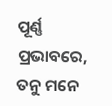ପୂର୍ଣ୍ଣ ପ୍ରଭାବରେ, ତନୁ ମନେ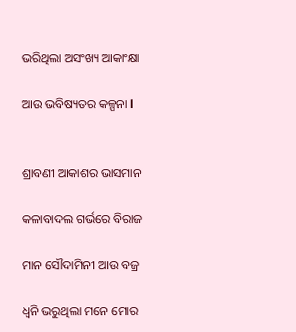ଭରିଥିଲା ଅସଂଖ୍ୟ ଆକାଂକ୍ଷା

ଆଉ ଭବିଷ୍ୟତର କଳ୍ପନା l


ଶ୍ରାବଣୀ ଆକାଶର ଭାସମାନ

କଳାବାଦଲ ଗର୍ଭରେ ବିରାଜ

ମାନ ସୌଦାମିନୀ ଆଉ ବଜ୍ର

ଧ୍ୱନି ଭରୁଥିଲା ମନେ ମୋର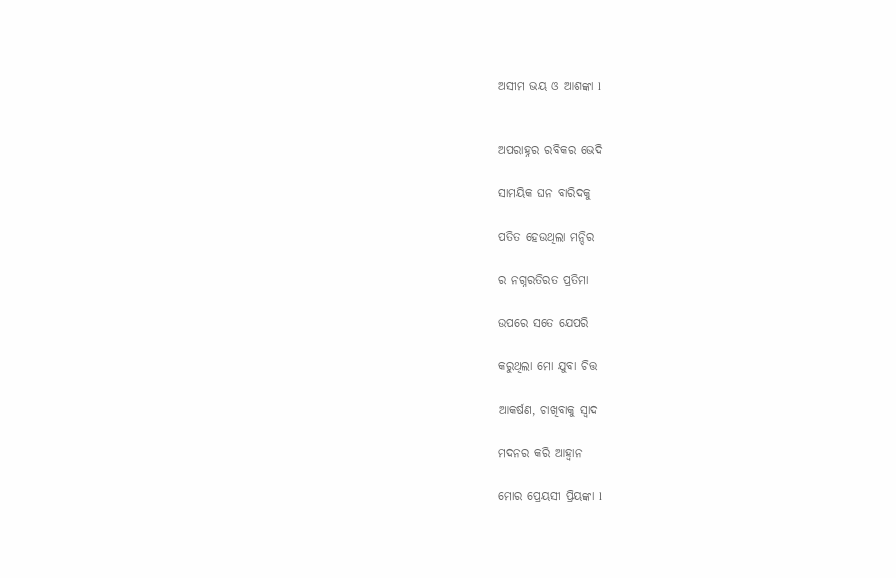ଅସୀମ ଭୟ ଓ ଆଶଙ୍କା l


ଅପରାହ୍ନର ରବିକର ଭେଦି

ସାମୟିକ ଘନ ବାରିଦକୁ

ପତିତ ହେଉଥିଲା ମନ୍ଦିର

ର ନଗ୍ନରତିରତ ପ୍ରତିମା

ଉପରେ ସତେ ଯେପରି

କରୁଥିଲା ମୋ ଯୁବା ଚିତ୍ତ

ଆକର୍ଷଣ, ଚାଖିବାକୁ ସ୍ୱାଦ

ମଦନର କରି ଆହ୍ୱାନ

ମୋର ପ୍ରେୟସୀ ପ୍ରିୟଙ୍କା l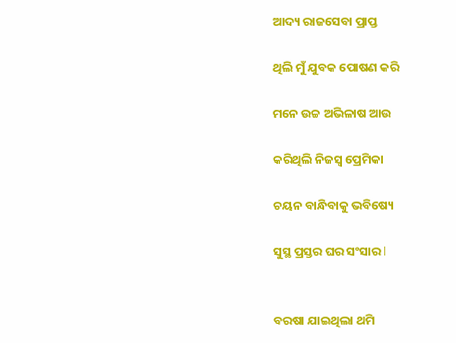ଆଦ୍ୟ ରାଜସେବା ପ୍ରାପ୍ତ

ଥିଲି ମୁଁ ଯୁବକ ପୋଷଣ କରି

ମନେ ଉଚ୍ଚ ଅଭିଳାଷ ଆଉ

କରିଥିଲି ନିଜସ୍ୱ ପ୍ରେମିକା

ଚୟନ ବାନ୍ଧିବାକୁ ଭବିଷ୍ୟେ

ସୁସ୍ଥ ପ୍ରସ୍ତର ଘର ସଂସାର l


ବରଷା ଯାଇଥିଲା ଥମି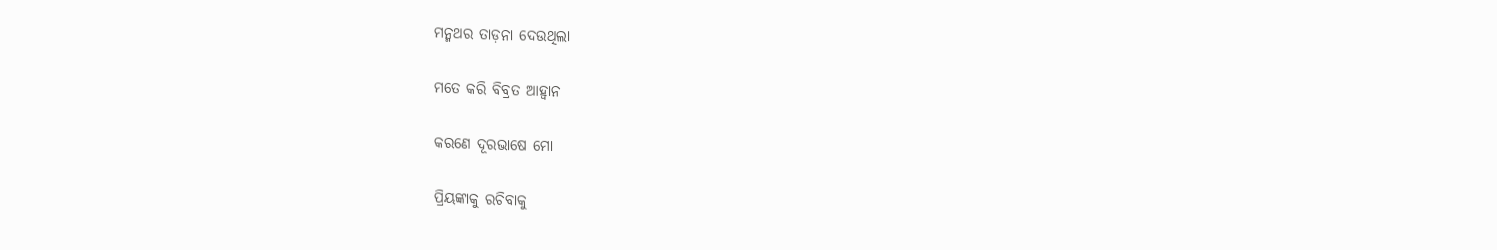ମନ୍ମଥର ତାଡ଼ନା ଦେଉଥିଲା

ମତେ କରି ବିବ୍ରତ ଆହ୍ୱାନ

କରଣେ ଦୂରଭାଷେ ମୋ

ପ୍ରିୟଙ୍କାକୁ ରଚିବାକୁ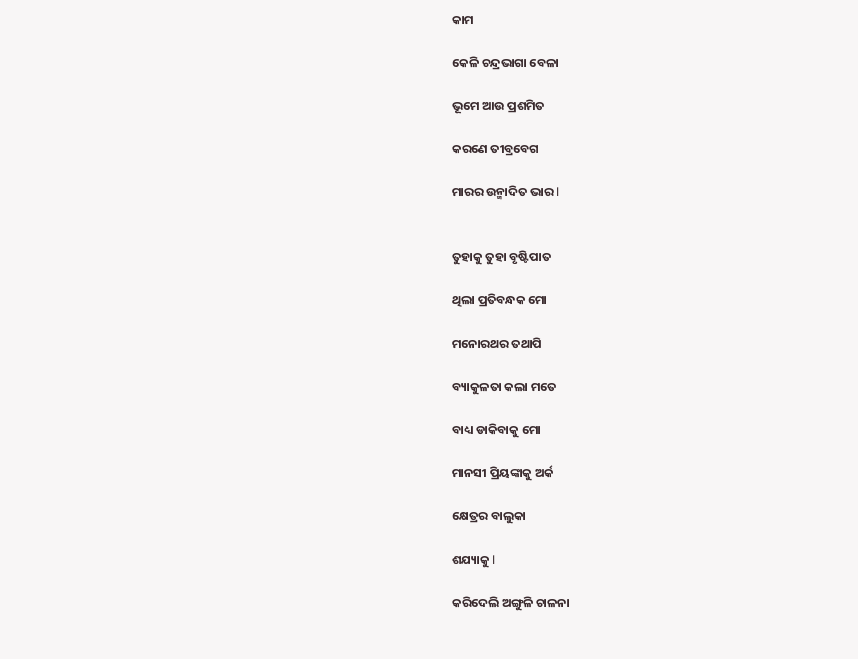କାମ

କେଳି ଚନ୍ଦ୍ରଭାଗା ବେଳା

ଭୂମେ ଆଉ ପ୍ରଶମିତ

କରଣେ ତୀବ୍ରବେଗ

ମାରର ଉନ୍ମାଦିତ ଭାର l


ତୁହାକୁ ତୁହା ବୃଷ୍ଟିପାତ

ଥିଲା ପ୍ରତିବନ୍ଧକ ମୋ

ମନୋରଥର ତଥାପି

ବ୍ୟାକୁଳତା କଲା ମତେ

ବାଧ୍ୟ ଡାକିବାକୁ ମୋ

ମାନସୀ ପ୍ରିୟଙ୍କାକୁ ଅର୍କ

କ୍ଷେତ୍ରର ବାଲୁକା

ଶଯ୍ୟାକୁ l

କରିଦେଲି ଅଙ୍ଗୁଳି ଚାଳନା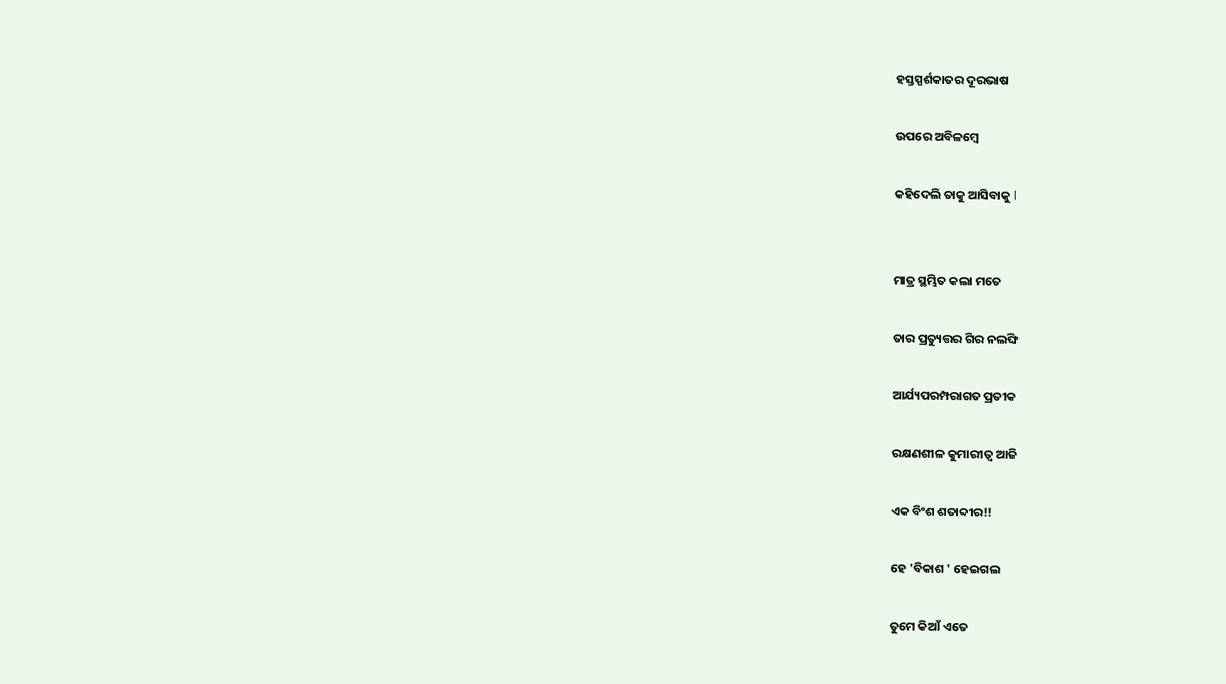ହସ୍ତସ୍ପର୍ଶକାତର ଦୂରଭାଷ

ଉପରେ ଅବିଳମ୍ବେ

କହିଦେଲି ତାକୁ ଆସିବାକୁ l


ମାତ୍ର ସ୍ଥମ୍ଭିତ କଲା ମତେ

ତାର ପ୍ରତ୍ୟୁତ୍ତର ଗିର ନଲଙ୍ଘି

ଆର୍ଯ୍ୟପରମ୍ପରାଗତ ପ୍ରତୀକ

ରକ୍ଷଣଶୀଳ କୁମାରୀତ୍ୱ ଆଜି

ଏକ ବିଂଶ ଶତାବ୍ଦୀର!!

ହେ 'ବିକାଶ ' ହେଇଗଲ

ତୁମେ କିଆଁ ଏତେ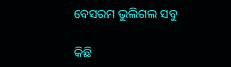ବେସରମ ଭୁଲିଗଲ ସବୁ

କିଛି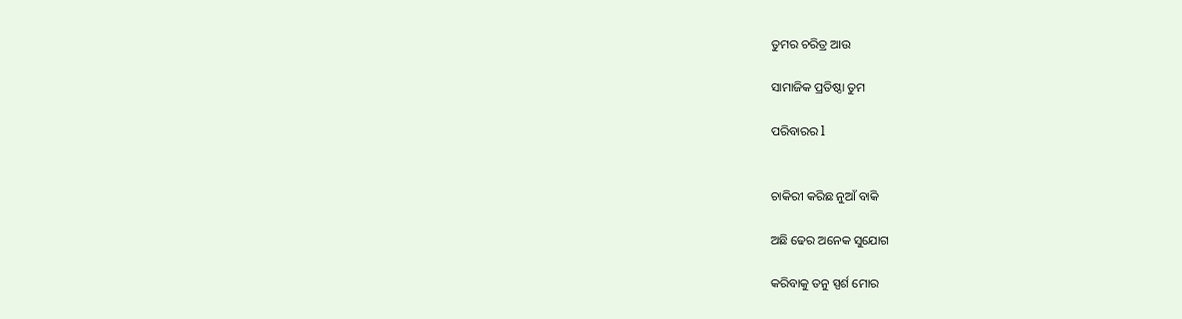ତୁମର ଚରିତ୍ର ଆଉ

ସାମାଜିକ ପ୍ରତିଷ୍ଠା ତୁମ

ପରିବାରର l


ଚାକିରୀ କରିଛ ନୁଆଁ ବାକି

ଅଛି ଢେର ଅନେକ ସୁଯୋଗ

କରିବାକୁ ତନୁ ସ୍ପର୍ଶ ମୋର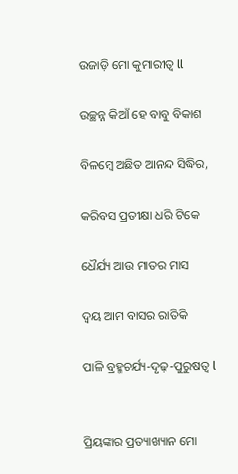ଉଜାଡ଼ି ମୋ କୁମାରୀତ୍ୱ ll

ଉଚ୍ଛନ୍ନ କିଆଁ ହେ ବାବୁ ବିକାଶ

ବିଳମ୍ବେ ଅଛିତ ଆନନ୍ଦ ସିଦ୍ଧିର,

କରିବସ ପ୍ରତୀକ୍ଷା ଧରି ଟିକେ

ଧୈର୍ଯ୍ୟ ଆଉ ମାତର ମାସ

ଦ୍ବୟ ଆମ ବାସର ରାତିକି

ପାଳି ବ୍ରହ୍ମଚର୍ଯ୍ୟ-ଦୃଢ଼-ପୁରୁଷତ୍ୱ l


ପ୍ରିୟଙ୍କାର ପ୍ରତ୍ୟାଖ୍ୟାନ ମୋ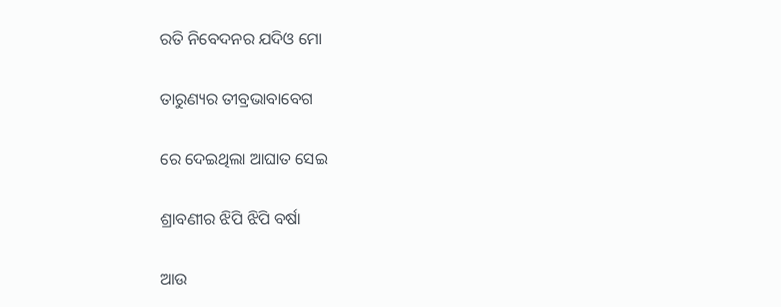ରତି ନିବେଦନର ଯଦିଓ ମୋ

ତାରୁଣ୍ୟର ତୀବ୍ରଭାବାବେଗ

ରେ ଦେଇଥିଲା ଆଘାତ ସେଇ

ଶ୍ରାବଣୀର ଝିପି ଝିପି ବର୍ଷା

ଆଉ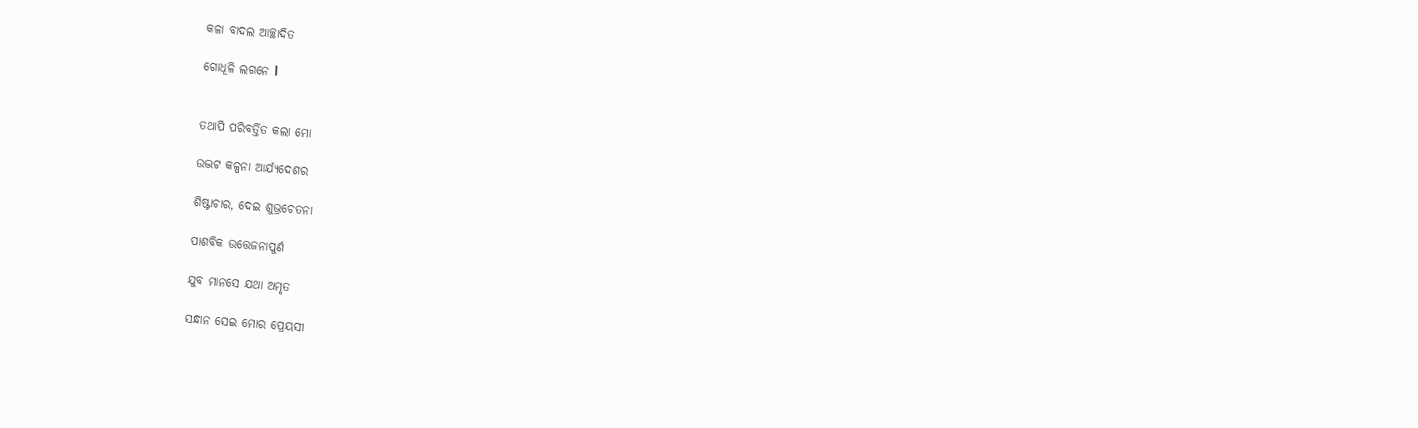କଳା ବାଦଲ ଆଚ୍ଛାଦିତ

ଗୋଧୂଳି ଲଗନେ l


ତଥାପି ପରିବର୍ତ୍ତିତ କଲା ମୋ

ଉଦ୍ଭଟ କଳ୍ପନା ଆର୍ଯ୍ୟଦେଶର

ଶିଷ୍ଟାଚାର, ଦେଇ ଶୁଭ୍ରଚେତନା

ପାଶବିକ ଉତ୍ତେଜନାପୁର୍ଣ

ଯୁବ ମାନସେ ଯଥା ଅମୃତ

ସନ୍ଧାନ ସେଇ ମୋର ପ୍ରେୟସୀ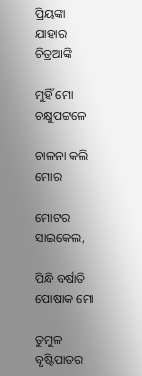ପ୍ରିୟଙ୍କା ଯାହାର ଚିତ୍ରଆଙ୍କି

ମୁହିଁ ମୋ ଚକ୍ଷୁପଟ୍ଟଳେ

ଚାଳନା କଲି ମୋର

ମୋଟର ସାଇକେଲ,

ପିନ୍ଧି ବର୍ଷାତି ପୋଷାକ ମୋ

ତୁମୁଳ ବୃଷ୍ଟିପାତର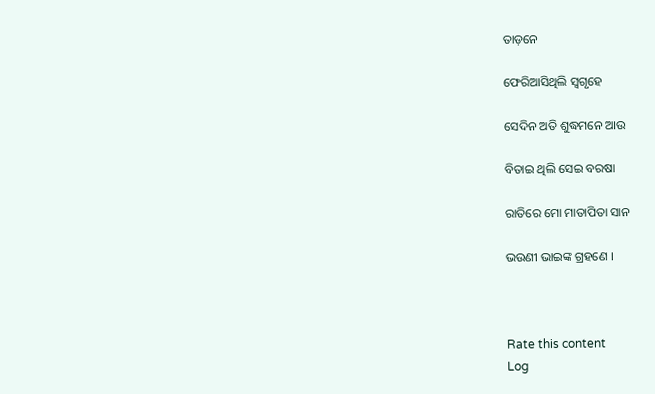ତାଡ଼ନେ

ଫେରିଆସିଥିଲି ସ୍ୱଗୃହେ

ସେଦିନ ଅତି ଶୁଦ୍ଧମନେ ଆଉ

ବିତାଇ ଥିଲି ସେଇ ବରଷା

ରାତିରେ ମୋ ମାତାପିତା ସାନ

ଭଉଣୀ ଭାଇଙ୍କ ଗ୍ରହଣେ ।



Rate this content
Log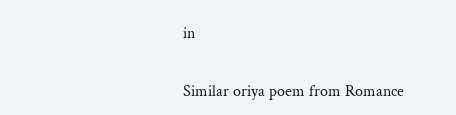in

Similar oriya poem from Romance